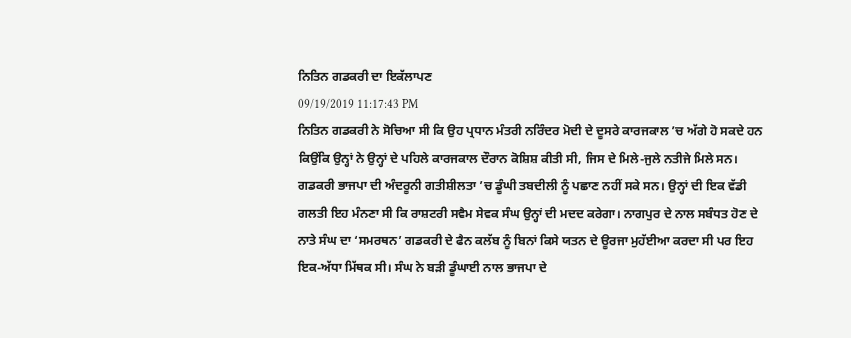ਨਿਤਿਨ ਗਡਕਰੀ ਦਾ ਇਕੱਲਾਪਣ
09/19/2019 11:17:43 PM
ਨਿਤਿਨ ਗਡਕਰੀ ਨੇ ਸੋਚਿਆ ਸੀ ਕਿ ਉਹ ਪ੍ਰਧਾਨ ਮੰਤਰੀ ਨਰਿੰਦਰ ਮੋਦੀ ਦੇ ਦੂਸਰੇ ਕਾਰਜਕਾਲ ’ਚ ਅੱਗੇ ਹੋ ਸਕਦੇ ਹਨ ਕਿਉਂਕਿ ਉਨ੍ਹਾਂ ਨੇ ਉਨ੍ਹਾਂ ਦੇ ਪਹਿਲੇ ਕਾਰਜਕਾਲ ਦੌਰਾਨ ਕੋਸ਼ਿਸ਼ ਕੀਤੀ ਸੀ, ਜਿਸ ਦੇ ਮਿਲੇ-ਜੁਲੇ ਨਤੀਜੇ ਮਿਲੇ ਸਨ। ਗਡਕਰੀ ਭਾਜਪਾ ਦੀ ਅੰਦਰੂਨੀ ਗਤੀਸ਼ੀਲਤਾ ’ਚ ਡੂੰਘੀ ਤਬਦੀਲੀ ਨੂੰ ਪਛਾਣ ਨਹੀਂ ਸਕੇ ਸਨ। ਉਨ੍ਹਾਂ ਦੀ ਇਕ ਵੱਡੀ ਗਲਤੀ ਇਹ ਮੰਨਣਾ ਸੀ ਕਿ ਰਾਸ਼ਟਰੀ ਸਵੈਮ ਸੇਵਕ ਸੰਘ ਉਨ੍ਹਾਂ ਦੀ ਮਦਦ ਕਰੇਗਾ। ਨਾਗਪੁਰ ਦੇ ਨਾਲ ਸਬੰਧਤ ਹੋਣ ਦੇ ਨਾਤੇ ਸੰਘ ਦਾ ‘ਸਮਰਥਨ’ ਗਡਕਰੀ ਦੇ ਫੈਨ ਕਲੱਬ ਨੂੰ ਬਿਨਾਂ ਕਿਸੇ ਯਤਨ ਦੇ ਊਰਜਾ ਮੁਹੱਈਆ ਕਰਦਾ ਸੀ ਪਰ ਇਹ ਇਕ-ਅੱਧਾ ਮਿੱਥਕ ਸੀ। ਸੰਘ ਨੇ ਬੜੀ ਡੂੰਘਾਈ ਨਾਲ ਭਾਜਪਾ ਦੇ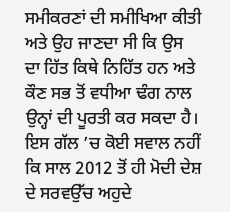ਸਮੀਕਰਣਾਂ ਦੀ ਸਮੀਖਿਆ ਕੀਤੀ ਅਤੇ ਉਹ ਜਾਣਦਾ ਸੀ ਕਿ ਉਸ ਦਾ ਹਿੱਤ ਕਿਥੇ ਨਿਹਿੱਤ ਹਨ ਅਤੇ ਕੌਣ ਸਭ ਤੋਂ ਵਧੀਆ ਢੰਗ ਨਾਲ ਉਨ੍ਹਾਂ ਦੀ ਪੂਰਤੀ ਕਰ ਸਕਦਾ ਹੈ। ਇਸ ਗੱਲ ’ਚ ਕੋਈ ਸਵਾਲ ਨਹੀਂ ਕਿ ਸਾਲ 2012 ਤੋਂ ਹੀ ਮੋਦੀ ਦੇਸ਼ ਦੇ ਸਰਵਉੱਚ ਅਹੁਦੇ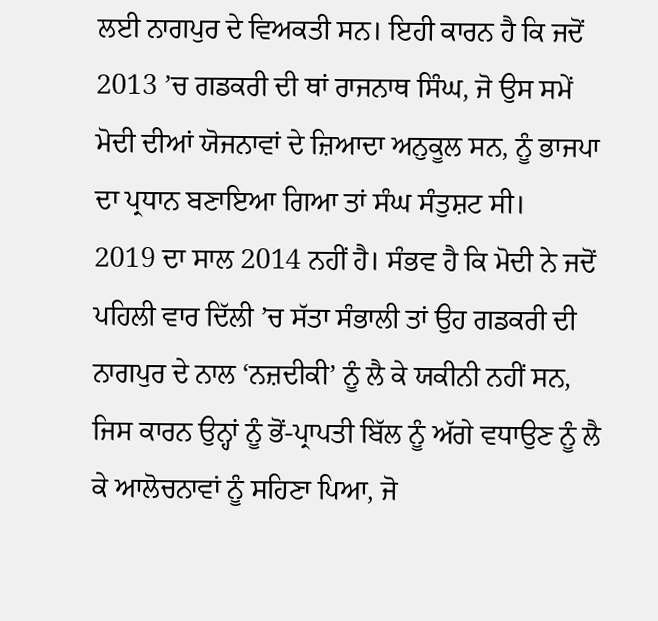ਲਈ ਨਾਗਪੁਰ ਦੇ ਵਿਅਕਤੀ ਸਨ। ਇਹੀ ਕਾਰਨ ਹੈ ਕਿ ਜਦੋਂ 2013 ’ਚ ਗਡਕਰੀ ਦੀ ਥਾਂ ਰਾਜਨਾਥ ਸਿੰਘ, ਜੋ ਉਸ ਸਮੇਂ ਮੋਦੀ ਦੀਆਂ ਯੋਜਨਾਵਾਂ ਦੇ ਜ਼ਿਆਦਾ ਅਨੁਕੂਲ ਸਨ, ਨੂੰ ਭਾਜਪਾ ਦਾ ਪ੍ਰਧਾਨ ਬਣਾਇਆ ਗਿਆ ਤਾਂ ਸੰਘ ਸੰਤੁਸ਼ਟ ਸੀ।
2019 ਦਾ ਸਾਲ 2014 ਨਹੀਂ ਹੈ। ਸੰਭਵ ਹੈ ਕਿ ਮੋਦੀ ਨੇ ਜਦੋਂ ਪਹਿਲੀ ਵਾਰ ਦਿੱਲੀ ’ਚ ਸੱਤਾ ਸੰਭਾਲੀ ਤਾਂ ਉਹ ਗਡਕਰੀ ਦੀ ਨਾਗਪੁਰ ਦੇ ਨਾਲ ‘ਨਜ਼ਦੀਕੀ’ ਨੂੰ ਲੈ ਕੇ ਯਕੀਨੀ ਨਹੀਂ ਸਨ, ਜਿਸ ਕਾਰਨ ਉਨ੍ਹਾਂ ਨੂੰ ਭੋਂ-ਪ੍ਰਾਪਤੀ ਬਿੱਲ ਨੂੰ ਅੱਗੇ ਵਧਾਉਣ ਨੂੰ ਲੈ ਕੇ ਆਲੋਚਨਾਵਾਂ ਨੂੰ ਸਹਿਣਾ ਪਿਆ, ਜੋ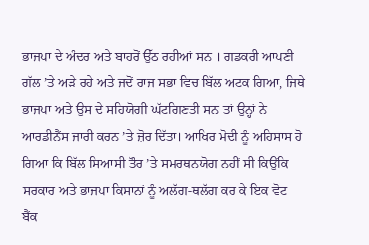ਭਾਜਪਾ ਦੇ ਅੰਦਰ ਅਤੇ ਬਾਹਰੋਂ ਉੱਠ ਰਹੀਆਂ ਸਨ । ਗਡਕਰੀ ਆਪਣੀ ਗੱਲ ’ਤੇ ਅੜੇ ਰਹੇ ਅਤੇ ਜਦੋਂ ਰਾਜ ਸਭਾ ਵਿਚ ਬਿੱਲ ਅਟਕ ਗਿਆ, ਜਿਥੇ ਭਾਜਪਾ ਅਤੇ ਉਸ ਦੇ ਸਹਿਯੋਗੀ ਘੱਟਗਿਣਤੀ ਸਨ ਤਾਂ ਉਨ੍ਹਾਂ ਨੇ ਆਰਡੀਨੈਂਸ ਜਾਰੀ ਕਰਨ ’ਤੇ ਜ਼ੋਰ ਦਿੱਤਾ। ਆਖਿਰ ਮੋਦੀ ਨੂੰ ਅਹਿਸਾਸ ਹੋ ਗਿਆ ਕਿ ਬਿੱਲ ਸਿਆਸੀ ਤੌਰ ’ਤੇ ਸਮਰਥਨਯੋਗ ਨਹੀਂ ਸੀ ਕਿਉਂਕਿ ਸਰਕਾਰ ਅਤੇ ਭਾਜਪਾ ਕਿਸਾਨਾਂ ਨੂੰ ਅਲੱਗ-ਥਲੱਗ ਕਰ ਕੇ ਇਕ ਵੋਟ ਬੈਂਕ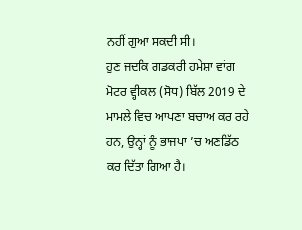ਨਹੀਂ ਗੁਆ ਸਕਦੀ ਸੀ।
ਹੁਣ ਜਦਕਿ ਗਡਕਰੀ ਹਮੇਸ਼ਾ ਵਾਂਗ ਮੋਟਰ ਵ੍ਹੀਕਲ (ਸੋਧ) ਬਿੱਲ 2019 ਦੇ ਮਾਮਲੇ ਵਿਚ ਆਪਣਾ ਬਚਾਅ ਕਰ ਰਹੇ ਹਨ, ਉਨ੍ਹਾਂ ਨੂੰ ਭਾਜਪਾ ’ਚ ਅਣਡਿੱਠ ਕਰ ਦਿੱਤਾ ਗਿਆ ਹੈ।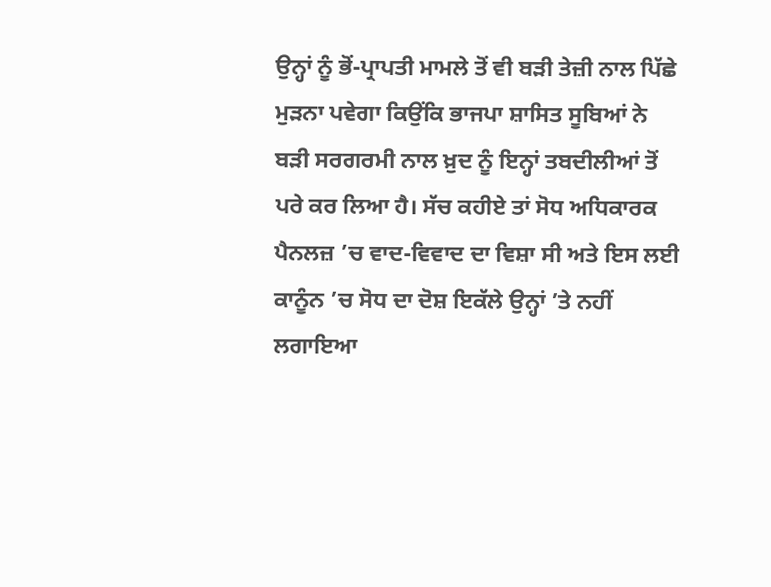ਉਨ੍ਹਾਂ ਨੂੰ ਭੋਂ-ਪ੍ਰਾਪਤੀ ਮਾਮਲੇ ਤੋਂ ਵੀ ਬੜੀ ਤੇਜ਼ੀ ਨਾਲ ਪਿੱਛੇ ਮੁੜਨਾ ਪਵੇਗਾ ਕਿਉਂਕਿ ਭਾਜਪਾ ਸ਼ਾਸਿਤ ਸੂਬਿਆਂ ਨੇ ਬੜੀ ਸਰਗਰਮੀ ਨਾਲ ਖ਼ੁਦ ਨੂੰ ਇਨ੍ਹਾਂ ਤਬਦੀਲੀਆਂ ਤੋਂ ਪਰੇ ਕਰ ਲਿਆ ਹੈ। ਸੱਚ ਕਹੀਏ ਤਾਂ ਸੋਧ ਅਧਿਕਾਰਕ ਪੈਨਲਜ਼ ’ਚ ਵਾਦ-ਵਿਵਾਦ ਦਾ ਵਿਸ਼ਾ ਸੀ ਅਤੇ ਇਸ ਲਈ ਕਾਨੂੰਨ ’ਚ ਸੋਧ ਦਾ ਦੋਸ਼ ਇਕੱਲੇ ਉਨ੍ਹਾਂ ’ਤੇ ਨਹੀਂ ਲਗਾਇਆ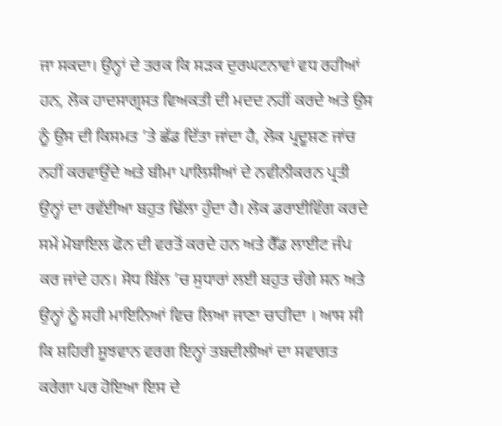ਜਾ ਸਕਦਾ। ਉਨ੍ਹਾਂ ਦੇ ਤਰਕ ਕਿ ਸੜਕ ਦੁਰਘਟਨਾਵਾਂ ਵਧ ਰਹੀਆਂ ਹਨ, ਲੋਕ ਹਾਦਸਾਗ੍ਰਸਤ ਵਿਅਕਤੀ ਦੀ ਮਦਦ ਨਹੀਂ ਕਰਦੇ ਅਤੇ ਉਸ ਨੂੰ ਉਸ ਦੀ ਕਿਸਮਤ ’ਤੇ ਛੱਡ ਦਿੱਤਾ ਜਾਂਦਾ ਹੈ, ਲੋਕ ਪ੍ਰਦੂਸ਼ਣ ਜਾਂਚ ਨਹੀਂ ਕਰਵਾਉਂਦੇ ਅਤੇ ਬੀਮਾ ਪਾਲਿਸੀਆਂ ਦੇ ਨਵੀਨੀਕਰਨ ਪ੍ਰਤੀ ਉਨ੍ਹਾਂ ਦਾ ਰਵੱਈਆ ਬਹੁਤ ਢਿੱਲਾ ਹੁੰਦਾ ਹੈ। ਲੋਕ ਡਰਾਈਵਿੰਗ ਕਰਦੇ ਸਮੇਂ ਮੋਬਾਇਲ ਫੋਨ ਦੀ ਵਰਤੋਂ ਕਰਦੇ ਹਨ ਅਤੇ ਰੈੱਡ ਲਾਈਟ ਜੰਪ ਕਰ ਜਾਂਦੇ ਹਨ। ਸੋਧ ਬਿੱਲ ’ਚ ਸੁਧਾਰਾਂ ਲਈ ਬਹੁਤ ਚੰਗੇ ਸਨ ਅਤੇ ਉਨ੍ਹਾਂ ਨੂੰ ਸਹੀ ਮਾਇਨਿਆਂ ਵਿਚ ਲਿਆ ਜਾਣਾ ਚਾਹੀਦਾ । ਆਸ ਸੀ ਕਿ ਸ਼ਹਿਰੀ ਸੂਝਵਾਨ ਵਰਗ ਇਨ੍ਹਾਂ ਤਬਦੀਲੀਆਂ ਦਾ ਸਵਾਗਤ ਕਰੇਗਾ ਪਰ ਹੋਇਆ ਇਸ ਦੇ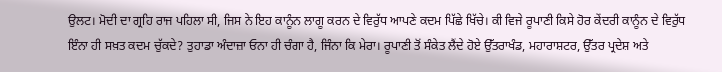ਉਲਟ। ਮੋਦੀ ਦਾ ਗ੍ਰਹਿ ਰਾਜ ਪਹਿਲਾ ਸੀ, ਜਿਸ ਨੇ ਇਹ ਕਾਨੂੰਨ ਲਾਗੂ ਕਰਨ ਦੇ ਵਿਰੁੱਧ ਆਪਣੇ ਕਦਮ ਪਿੱਛੇ ਖਿੱਚੇ। ਕੀ ਵਿਜੇ ਰੂਪਾਣੀ ਕਿਸੇ ਹੋਰ ਕੇਂਦਰੀ ਕਾਨੂੰਨ ਦੇ ਵਿਰੁੱਧ ਇੰਨਾ ਹੀ ਸਖ਼ਤ ਕਦਮ ਚੁੱਕਦੇ? ਤੁਹਾਡਾ ਅੰਦਾਜ਼ਾ ਓਨਾ ਹੀ ਚੰਗਾ ਹੈ, ਜਿੰਨਾ ਕਿ ਮੇਰਾ। ਰੂਪਾਣੀ ਤੋਂ ਸੰਕੇਤ ਲੈਂਦੇ ਹੋਏ ਉੱਤਰਾਖੰਡ, ਮਹਾਰਾਸ਼ਟਰ, ਉੱਤਰ ਪ੍ਰਦੇਸ਼ ਅਤੇ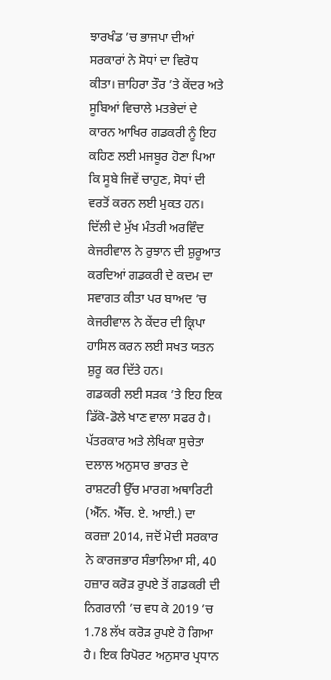ਝਾਰਖੰਡ ’ਚ ਭਾਜਪਾ ਦੀਆਂ ਸਰਕਾਰਾਂ ਨੇ ਸੋਧਾਂ ਦਾ ਵਿਰੋਧ ਕੀਤਾ। ਜ਼ਾਹਿਰਾ ਤੌਰ ’ਤੇ ਕੇਂਦਰ ਅਤੇ ਸੂਬਿਆਂ ਵਿਚਾਲੇ ਮਤਭੇਦਾਂ ਦੇ ਕਾਰਨ ਆਖਿਰ ਗਡਕਰੀ ਨੂੰ ਇਹ ਕਹਿਣ ਲਈ ਮਜਬੂਰ ਹੋਣਾ ਪਿਆ ਕਿ ਸੂਬੇ ਜਿਵੇਂ ਚਾਹੁਣ, ਸੋਧਾਂ ਦੀ ਵਰਤੋਂ ਕਰਨ ਲਈ ਮੁਕਤ ਹਨ।
ਦਿੱਲੀ ਦੇ ਮੁੱਖ ਮੰਤਰੀ ਅਰਵਿੰਦ ਕੇਜਰੀਵਾਲ ਨੇ ਰੁਝਾਨ ਦੀ ਸ਼ੁਰੂਆਤ ਕਰਦਿਆਂ ਗਡਕਰੀ ਦੇ ਕਦਮ ਦਾ ਸਵਾਗਤ ਕੀਤਾ ਪਰ ਬਾਅਦ ’ਚ ਕੇਜਰੀਵਾਲ ਨੇ ਕੇਂਦਰ ਦੀ ਕ੍ਰਿਪਾ ਹਾਸਿਲ ਕਰਨ ਲਈ ਸਖਤ ਯਤਨ ਸ਼ੁਰੂ ਕਰ ਦਿੱਤੇ ਹਨ।
ਗਡਕਰੀ ਲਈ ਸੜਕ ’ਤੇ ਇਹ ਇਕ ਡਿੱਕੋ-ਡੋਲੇ ਖਾਣ ਵਾਲਾ ਸਫਰ ਹੈ। ਪੱਤਰਕਾਰ ਅਤੇ ਲੇਖਿਕਾ ਸੁਚੇਤਾ ਦਲਾਲ ਅਨੁਸਾਰ ਭਾਰਤ ਦੇ ਰਾਸ਼ਟਰੀ ਉੱਚ ਮਾਰਗ ਅਥਾਰਿਟੀ (ਐੱਨ. ਐੱਚ. ਏ. ਆਈ.) ਦਾ ਕਰਜ਼ਾ 2014, ਜਦੋਂ ਮੋਦੀ ਸਰਕਾਰ ਨੇ ਕਾਰਜਭਾਰ ਸੰਭਾਲਿਆ ਸੀ, 40 ਹਜ਼ਾਰ ਕਰੋੜ ਰੁਪਏ ਤੋਂ ਗਡਕਰੀ ਦੀ ਨਿਗਰਾਨੀ ’ਚ ਵਧ ਕੇ 2019 ’ਚ 1.78 ਲੱਖ ਕਰੋੜ ਰੁਪਏ ਹੋ ਗਿਆ ਹੈ। ਇਕ ਰਿਪੋਰਟ ਅਨੁਸਾਰ ਪ੍ਰਧਾਨ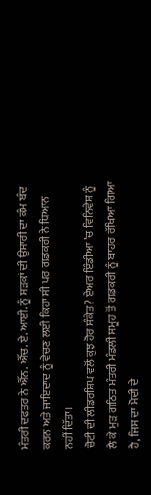ਮੰਤਰੀ ਦਫਤਰ ਨੇ ਐੱਨ. ਐੱਚ. ਏ. ਆਈ. ਨੂੰ ਸੜਕਾਂ ਦੀ ਉਸਾਰੀ ਦਾ ਕੰਮ ਬੰਦ ਕਰਨ ਅਤੇ ਜਾਇਦਾਦ ਨੂੰ ਵੇਚਣ ਲਈ ਕਿਹਾ ਸੀ ਪਰ ਗਡਕਰੀ ਨੇ ਧਿਆਨ ਨਹੀਂ ਦਿੱਤਾ।
ਚੋਟੀ ਦੀ ਲੀਡਰਸ਼ਿਪ ਵਲੋਂ ਕੁਝ ਹੋਰ ਸੰਕੇਤ? ਏਅਰ ਇੰਡੀਆ ’ਚ ਵਿਨਿਵੇਸ਼ ਨੂੰ ਲੈ ਕੇ ਮੁੜ ਗਠਿਤ ਮੰਤਰੀ ਮੰਡਲੀ ਸਮੂਹ ਤੋਂ ਗਡਕਰੀ ਨੂੰ ਬਾਹਰ ਰੱਖਿਆ ਗਿਆ ਹੈ, ਜਿਸ ਦਾ ਮੋਦੀ ਦੇ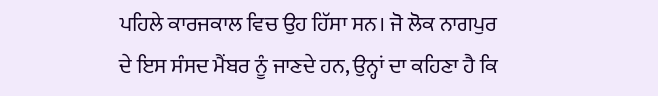ਪਹਿਲੇ ਕਾਰਜਕਾਲ ਵਿਚ ਉਹ ਹਿੱਸਾ ਸਨ। ਜੋ ਲੋਕ ਨਾਗਪੁਰ ਦੇ ਇਸ ਸੰਸਦ ਮੈਂਬਰ ਨੂੰ ਜਾਣਦੇ ਹਨ, ਉਨ੍ਹਾਂ ਦਾ ਕਹਿਣਾ ਹੈ ਕਿ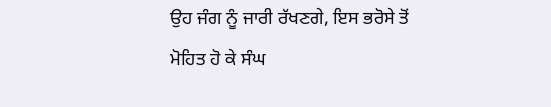ਉਹ ਜੰਗ ਨੂੰ ਜਾਰੀ ਰੱਖਣਗੇ, ਇਸ ਭਰੋਸੇ ਤੋਂ ਮੋਹਿਤ ਹੋ ਕੇ ਸੰਘ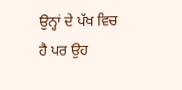ਉਨ੍ਹਾਂ ਦੇ ਪੱਖ ਵਿਚ ਹੈ ਪਰ ਉਹ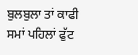ਬੁਲਬੁਲਾ ਤਾਂ ਕਾਫੀ ਸਮਾਂ ਪਹਿਲਾਂ ਫੁੱਟ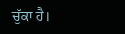ਚੁੱਕਾ ਹੈ।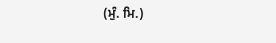(ਮੁੰ. ਮਿ.)